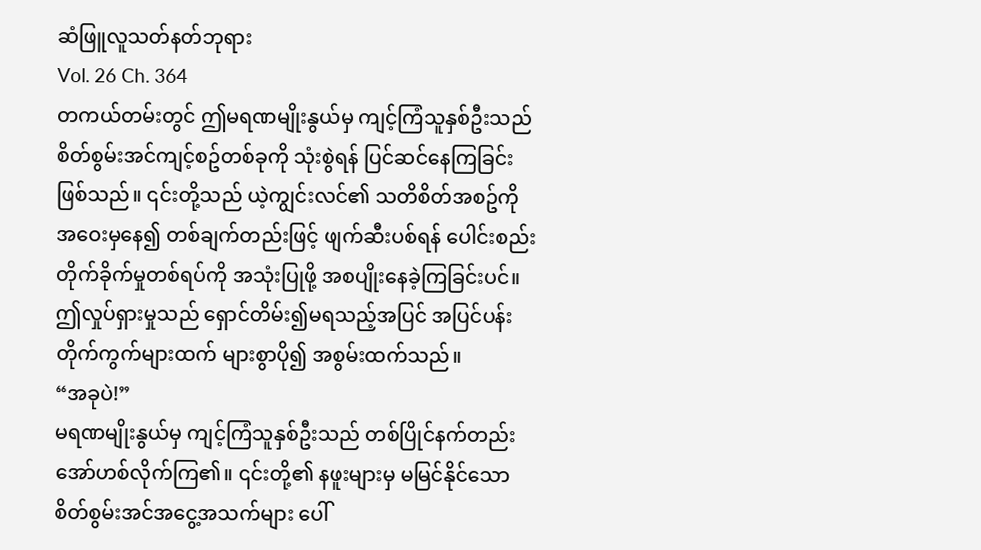ဆံဖြူလူသတ်နတ်ဘုရား
Vol. 26 Ch. 364
တကယ်တမ်းတွင် ဤမရဏမျိုးနွယ်မှ ကျင့်ကြံသူနှစ်ဦးသည် စိတ်စွမ်းအင်ကျင့်စဥ်တစ်ခုကို သုံးစွဲရန် ပြင်ဆင်နေကြခြင်းဖြစ်သည်။ ၎င်းတို့သည် ယဲ့ကျွင်းလင်၏ သတိစိတ်အစဥ်ကို အဝေးမှနေ၍ တစ်ချက်တည်းဖြင့် ဖျက်ဆီးပစ်ရန် ပေါင်းစည်းတိုက်ခိုက်မှုတစ်ရပ်ကို အသုံးပြုဖို့ အစပျိုးနေခဲ့ကြခြင်းပင်။
ဤလှုပ်ရှားမှုသည် ရှောင်တိမ်း၍မရသည့်အပြင် အပြင်ပန်းတိုက်ကွက်များထက် များစွာပို၍ အစွမ်းထက်သည်။
“အခုပဲ!”
မရဏမျိုးနွယ်မှ ကျင့်ကြံသူနှစ်ဦးသည် တစ်ပြိုင်နက်တည်း အော်ဟစ်လိုက်ကြ၏။ ၎င်းတို့၏ နဖူးများမှ မမြင်နိုင်သော စိတ်စွမ်းအင်အငွေ့အသက်များ ပေါ်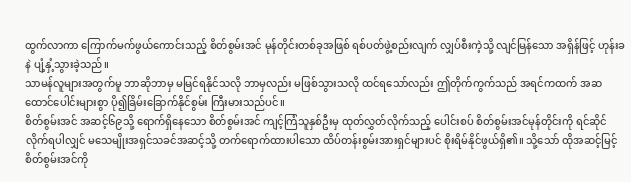ထွက်လာကာ ကြောက်မက်ဖွယ်ကောင်းသည့် စိတ်စွမ်းအင် မုန်တိုင်းတစ်ခုအဖြစ် ရစ်ပတ်ဖွဲ့စည်းလျက် လျှပ်စီးကဲ့သို့ လျင်မြန်သော အရှိန်ဖြင့် ဟုန်းခနဲ ပျံ့နှံ့သွားခဲ့သည်။
သာမန်လူများအတွက်မူ ဘာဆိုဘာမှ မမြင်ရနိုင်သလို ဘာမှလည်း မဖြစ်သွားသလို ထင်ရသော်လည်း ဤတိုက်ကွက်သည် အရင်ကထက် အဆထောင်ပေါင်းများစွာ ပို၍ခြိမ်းခြောက်နိုင်စွမ်း ကြီးမားသည်ပင်။
စိတ်စွမ်းအင် အဆင့်၆၉သို့ ရောက်ရှိနေသော စိတ်စွမ်းအင် ကျင့်ကြံသူနှစ်ဦးမှ ထုတ်လွှတ်လိုက်သည့် ပေါင်းစပ် စိတ်စွမ်းအင်မုန်တိုင်းကို ရင်ဆိုင်လိုက်ရပါလျှင် မသေမျိုးအရှင်သခင်အဆင့်သို့ တက်ရောက်ထားပါသော ထိပ်တန်းစွမ်းအားရှင်များပင် စိုးရိမ်နိုင်ဖွယ်ရှိ၏။ သို့သော် ထိုအဆင့်မြင့် စိတ်စွမ်းအင်ကို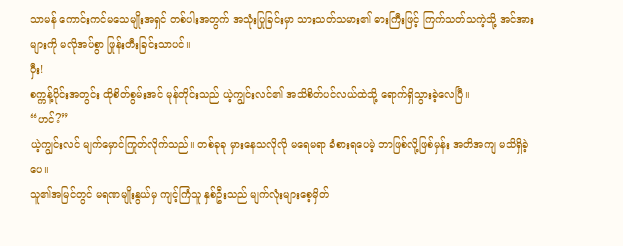သာမန် ကောင်းကင်မသေမျိုးအရှင် တစ်ပါးအတွက် အသုံးပြုခြင်းမှာ သားသတ်သမား၏ ဓားကြီးဖြင့် ကြက်သတ်သကဲ့သို့ အင်အားများကို မလိုအပ်စွာ ဖြုန်းတီးခြင်းသာပင်။
ဝှီး!
စက္ကန့်ပိုင်းအတွင်း ထိုစိတ်စွမ်းအင် မုန်တိုင်းသည် ယဲ့ကျွင်းလင်၏ အသိစိတ်ပင်လယ်ထဲသို့ ရောက်ရှိသွားခဲ့လေပြီ။
“ဟင်?”
ယဲ့ကျွင်းလင် မျက်မှောင်ကြုတ်လိုက်သည်။ တစ်ခုခု မှားနေသလိုလို မရေမရာ ခံစားရပေမဲ့ ဘာဖြစ်လို့ဖြစ်မှန်း အတိအကျ မသိရှိခဲ့ပေ။
သူ၏အမြင်တွင် မရဏမျိုးနွယ်မှ ကျင့်ကြံသူ နှစ်ဦးသည် မျက်လုံးများစေ့မှိတ်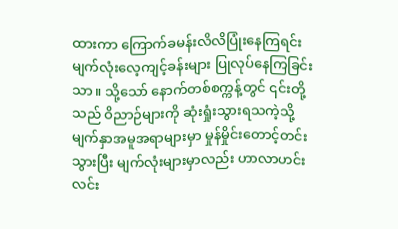ထားကာ ကြောက်ခမန်းလိလိပြုံးနေကြရင်း မျက်လုံးလေ့ကျင့်ခန်းများ ပြုလုပ်နေကြခြင်းသာ။ သို့သော် နောက်တစ်စက္ကန့်တွင် ၎င်းတို့သည် ဝိညာဉ်များကို ဆုံးရှုံးသွားရသကဲ့သို့ မျက်နှာအမူအရာများမှာ မှုန်မှိုင်းတောင့်တင်းသွားပြီး မျက်လုံးများမှာလည်း ဟာလာဟင်းလင်း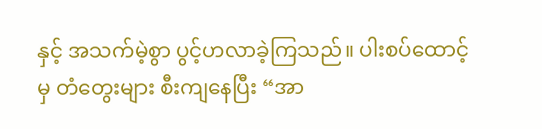နှင့် အသက်မဲ့စွာ ပွင့်ဟလာခဲ့ကြသည်။ ပါးစပ်ထောင့်မှ တံတွေးများ စီးကျနေပြီး “အာ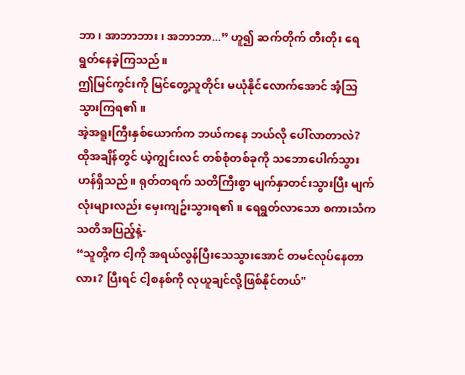ဘာ၊ အာဘာဘား၊ အဘာဘာ...” ဟူ၍ ဆက်တိုက် တီးတိုး ရေရွတ်နေခဲ့ကြသည်။
ဤမြင်ကွင်းကို မြင်တွေ့သူတိုင်း မယုံနိုင်လောက်အောင် အံ့သြသွားကြရ၏။
အဲ့အရူးကြီးနှစ်ယောက်က ဘယ်ကနေ ဘယ်လို ပေါ်လာတာလဲ?
ထိုအချိန်တွင် ယဲ့ကျွင်းလင် တစ်စုံတစ်ခုကို သဘောပေါက်သွားဟန်ရှိသည်။ ရုတ်တရက် သတိကြီးစွာ မျက်နှာတင်းသွားပြီး မျက်လုံးများလည်း မှေးကျဥ်းသွားရ၏။ ရေရွတ်လာသော စကားသံက သတိအပြည့်နဲ့-
“သူတို့က ငါ့ကို အရယ်လွန်ပြီးသေသွားအောင် တမင်လုပ်နေတာလား? ပြီးရင် ငါ့စနစ်ကို လုယူချင်လို့ဖြစ်နိုင်တယ်"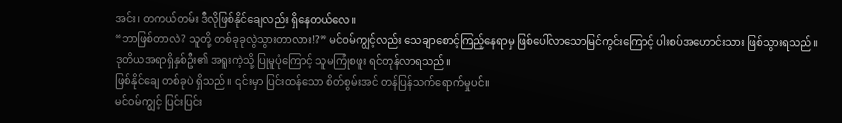အင်း၊ တကယ်တမ်း ဒီလိုဖြစ်နိုင်ချေလည်း ရှိနေတယ်လေ။
“ဘာဖြစ်တာလဲ? သူတို့ တစ်ခုခုလွဲသွားတာလား!?” မင်ဝမ်ကျွင့်လည်း သေချာစောင့်ကြည့်နေရာမှ ဖြစ်ပေါ်လာသောမြင်ကွင်းကြောင့် ပါးစပ်အဟောင်းသား ဖြစ်သွားရသည်။
ဒုတိယအရာရှိနှစ်ဦး၏ အရူးကဲ့သို့ ပြုမူပုံကြောင့် သူမကြုံစဖူး ရင်တုန်လာရသည်။
ဖြစ်နိုင်ချေ တစ်ခုပဲ ရှိသည်။ ၎င်းမှာ ပြင်းထန်သော စိတ်စွမ်းအင် တန်ပြန်သက်ရောက်မှုပင်။
မင်ဝမ်ကျွင့် ပြင်းပြင်း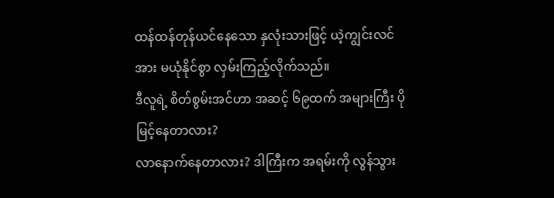ထန်ထန်တုန်ယင်နေသော နှလုံးသားဖြင့် ယဲ့ကျွင်းလင်အား မယုံနိုင်စွာ လှမ်းကြည့်လိုက်သည်။
ဒီလူရဲ့ စိတ်စွမ်းအင်ဟာ အဆင့် ၆၉ထက် အများကြီး ပိုမြင့်နေတာလား?
လာနောက်နေတာလား? ဒါကြီးက အရမ်းကို လွန်သွား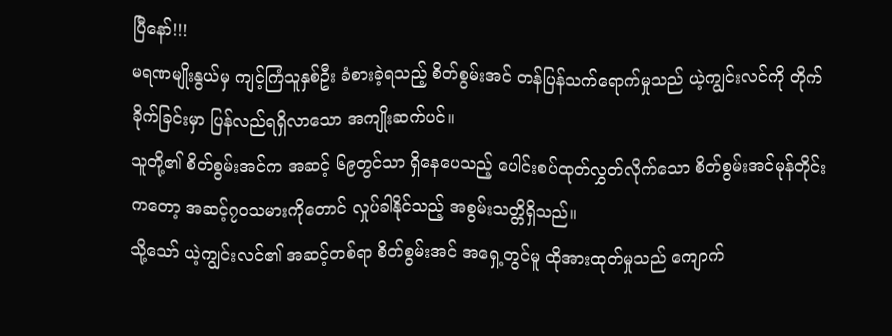ပြီနော်!!!
မရဏမျိုးနွယ်မှ ကျင့်ကြံသူနှစ်ဦး ခံစားခဲ့ရသည့် စိတ်စွမ်းအင် တန်ပြန်သက်ရောက်မှုသည် ယဲ့ကျွင်းလင်ကို တိုက်ခိုက်ခြင်းမှာ ပြန်လည်ရရှိလာသော အကျိုးဆက်ပင်။
သူတို့၏ စိတ်စွမ်းအင်က အဆင့် ၆၉တွင်သာ ရှိနေပေသည့် ပေါင်းစပ်ထုတ်လွှတ်လိုက်သော စိတ်စွမ်းအင်မုန်တိုင်းကတော့ အဆင့်၇၀သမားကိုတောင် လှုပ်ခါနိုင်သည့် အစွမ်းသတ္တိရှိသည်။
သို့သော် ယဲ့ကျွင်းလင်၏ အဆင့်တစ်ရာ စိတ်စွမ်းအင် အရှေ့တွင်မူ ထိုအားထုတ်မှုသည် ကျောက်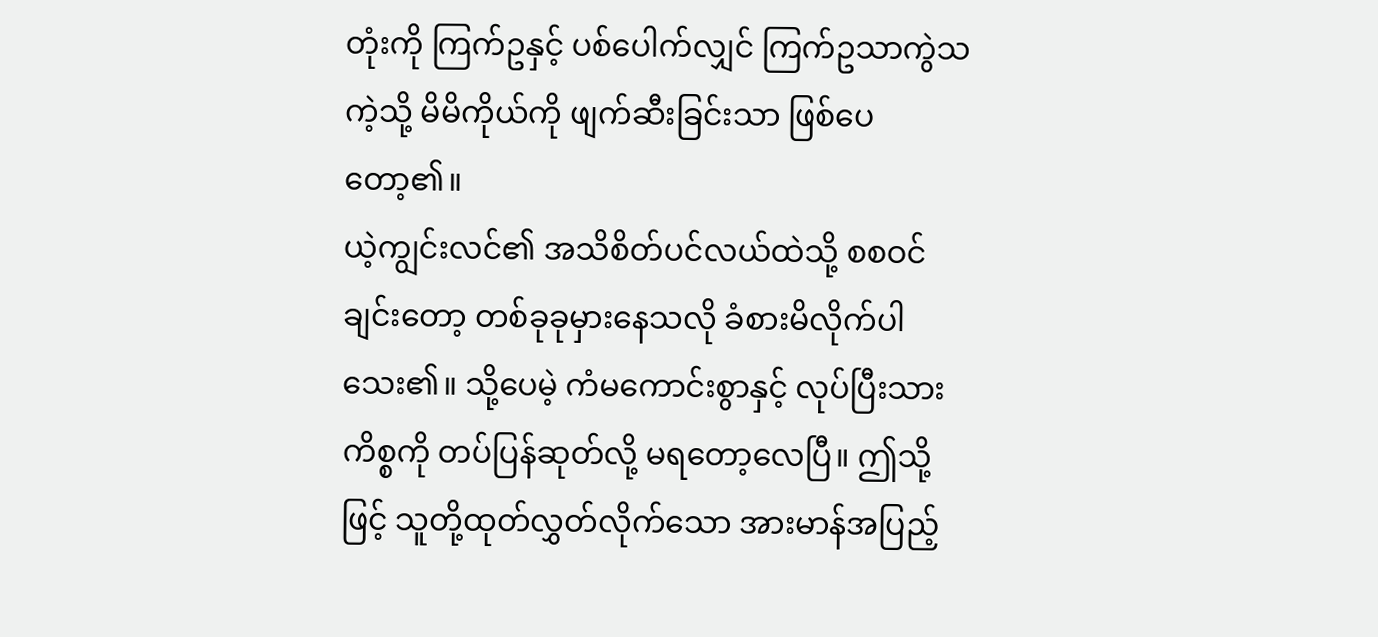တုံးကို ကြက်ဥနှင့် ပစ်ပေါက်လျှင် ကြက်ဥသာကွဲသကဲ့သို့ မိမိကိုယ်ကို ဖျက်ဆီးခြင်းသာ ဖြစ်ပေတော့၏။
ယဲ့ကျွင်းလင်၏ အသိစိတ်ပင်လယ်ထဲသို့ စစဝင်ချင်းတော့ တစ်ခုခုမှားနေသလို ခံစားမိလိုက်ပါသေး၏။ သို့ပေမဲ့ ကံမကောင်းစွာနှင့် လုပ်ပြီးသားကိစ္စကို တပ်ပြန်ဆုတ်လို့ မရတော့လေပြီ။ ဤသို့ဖြင့် သူတို့ထုတ်လွှတ်လိုက်သော အားမာန်အပြည့်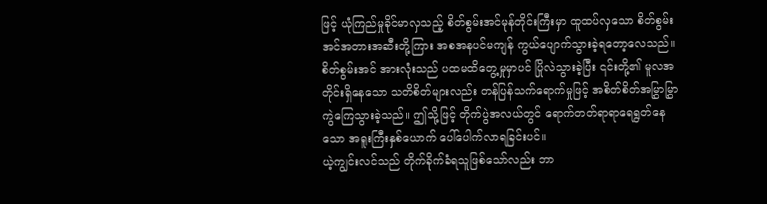ဖြင့် ယုံကြည်မှုခိုင်မာလှသည့် စိတ်စွမ်းအင်မုန်တိုင်းကြီးမှာ ထူထပ်လှသော စိတ်စွမ်းအင်အတားအဆီးတို့ကြား အစအနပင်မကျန် ကွယ်ပျောက်သွားခဲ့ရတော့လေသည်။
စိတ်စွမ်းအင် အားလုံးသည် ပထမထိတွေ့မှုမှာပင် ပြိုလဲသွားခဲ့ပြီး ၎င်းတို့၏ မူလအတိုင်းရှိနေသော သတိစိတ်များလည်း တန်ပြန်သက်ရောက်မှုဖြင့် အစိတ်စိတ်အမြွှာမြွှာ ကွဲကြေသွားခဲ့သည်။ ဤသို့ဖြင့် တိုက်ပွဲအလယ်တွင် ရောက်တတ်ရာရာရေရွတ်နေသော အရူးကြီးနှစ်ယောက် ပေါ်ပေါက်လာရခြင်းပင်။
ယဲ့ကျွင်းလင်သည် တိုက်ခိုက်ခံရသူဖြစ်သော်လည်း ဘာ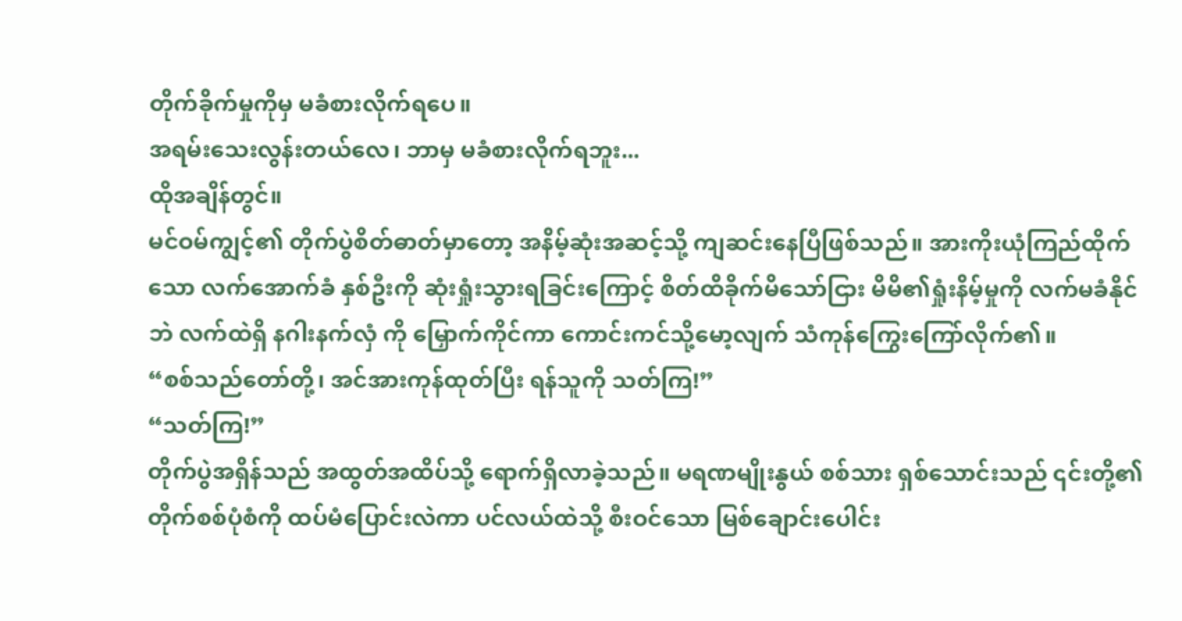တိုက်ခိုက်မှုကိုမှ မခံစားလိုက်ရပေ။
အရမ်းသေးလွန်းတယ်လေ၊ ဘာမှ မခံစားလိုက်ရဘူး...
ထိုအချိန်တွင်။
မင်ဝမ်ကျွင့်၏ တိုက်ပွဲစိတ်ဓာတ်မှာတော့ အနိမ့်ဆုံးအဆင့်သို့ ကျဆင်းနေပြီဖြစ်သည်။ အားကိုးယုံကြည်ထိုက်သော လက်အောက်ခံ နှစ်ဦးကို ဆုံးရှုံးသွားရခြင်းကြောင့် စိတ်ထိခိုက်မိသော်ငြား မိမိ၏ရှုံးနိမ့်မှုကို လက်မခံနိုင်ဘဲ လက်ထဲရှိ နဂါးနက်လှံ ကို မြှောက်ကိုင်ကာ ကောင်းကင်သို့မော့လျက် သံကုန်ကြွေးကြော်လိုက်၏။
“စစ်သည်တော်တို့၊ အင်အားကုန်ထုတ်ပြီး ရန်သူကို သတ်ကြ!”
“သတ်ကြ!”
တိုက်ပွဲအရှိန်သည် အထွတ်အထိပ်သို့ ရောက်ရှိလာခဲ့သည်။ မရဏမျိုးနွယ် စစ်သား ရှစ်သောင်းသည် ၎င်းတို့၏ တိုက်စစ်ပုံစံကို ထပ်မံပြောင်းလဲကာ ပင်လယ်ထဲသို့ စီးဝင်သော မြစ်ချောင်းပေါင်း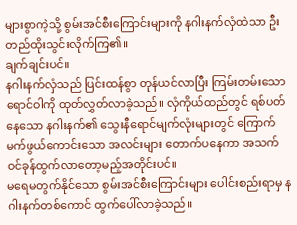များစွာကဲ့သို့ စွမ်းအင်စီးကြောင်းများကို နဂါးနက်လှံထဲသာ ဦးတည်ထိုးသွင်းလိုက်ကြ၏။
ချက်ချင်းပင်။
နဂါးနက်လှံသည် ပြင်းထန်စွာ တုန်ယင်လာပြီး ကြမ်းတမ်းသော ရောင်ဝါကို ထုတ်လွှတ်လာခဲ့သည်။ လှံကိုယ်ထည်တွင် ရစ်ပတ်နေသော နဂါးနက်၏ သွေးနီရောင်မျက်လုံးများတွင် ကြောက်မက်ဖွယ်ကောင်းသော အလင်းများ တောက်ပနေကာ အသက်ဝင်ခုန်ထွက်လာတော့မည့်အတိုင်းပင်။
မရေမတွက်နိုင်သော စွမ်းအင်စီးကြောင်းများ ပေါင်းစည်းရာမှ နဂါးနက်တစ်ကောင် ထွက်ပေါ်လာခဲ့သည်။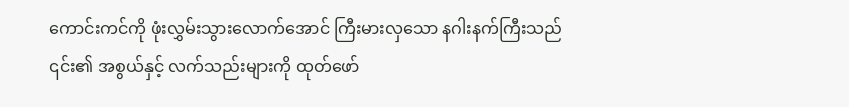ကောင်းကင်ကို ဖုံးလွှမ်းသွားလောက်အောင် ကြီးမားလှသော နဂါးနက်ကြီးသည် ၎င်း၏ အစွယ်နှင့် လက်သည်းများကို ထုတ်ဖော်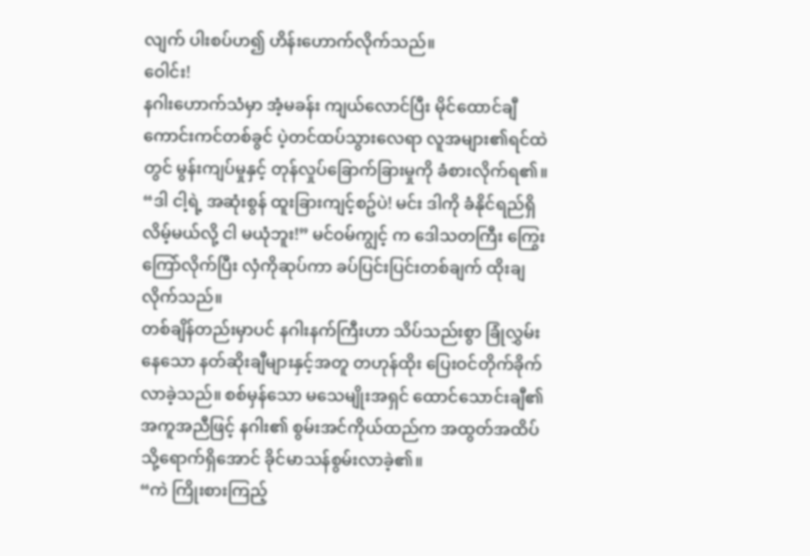လျက် ပါးစပ်ဟ၍ ဟိန်းဟောက်လိုက်သည်။
ဝေါင်း!
နဂါးဟောက်သံမှာ အံ့မခန်း ကျယ်လောင်ပြီး မိုင်ထောင်ချီ ကောင်းကင်တစ်ခွင် ပဲ့တင်ထပ်သွားလေရာ လူအများ၏ရင်ထဲတွင် မွန်းကျပ်မှုနှင့် တုန်လှုပ်ခြောက်ခြားမှုကို ခံစားလိုက်ရ၏။
“ဒါ ငါ့ရဲ့ အဆုံးစွန် ထူးခြားကျင့်စဥ်ပဲ! မင်း ဒါကို ခံနိုင်ရည်ရှိလိမ့်မယ်လို့ ငါ မယုံဘူး!” မင်ဝမ်ကျွင့် က ဒေါသတကြီး ကြွေးကြော်လိုက်ပြီး လှံကိုဆုပ်ကာ ခပ်ပြင်းပြင်းတစ်ချက် ထိုးချလိုက်သည်။
တစ်ချိန်တည်းမှာပင် နဂါးနက်ကြီးဟာ သိပ်သည်းစွာ ခြုံလွှမ်းနေသော နတ်ဆိုးချီများနှင့်အတူ တဟုန်ထိုး ပြေးဝင်တိုက်ခိုက်လာခဲ့သည်။ စစ်မှန်သော မသေမျိုးအရှင် ထောင်သောင်းချီ၏ အကူအညီဖြင့် နဂါး၏ စွမ်းအင်ကိုယ်ထည်က အထွတ်အထိပ်သို့ရောက်ရှိအောင် ခိုင်မာသန်စွမ်းလာခဲ့၏။
“ကဲ ကြိုးစားကြည့်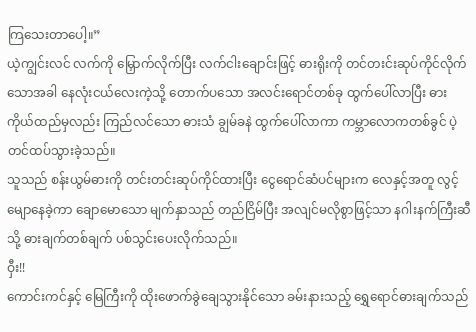ကြသေးတာပေါ့။”
ယဲ့ကျွင်းလင် လက်ကို မြှောက်လိုက်ပြီး လက်ငါးချောင်းဖြင့် ဓားရိုးကို တင်တးင်းဆုပ်ကိုင်လိုက်သောအခါ နေလုံးငယ်လေးကဲ့သို့ တောက်ပသော အလင်းရောင်တစ်ခု ထွက်ပေါ်လာပြီး ဓားကိုယ်ထည်မှလည်း ကြည်လင်သော ဓားသံ ချွမ်ခနဲ ထွက်ပေါ်လာကာ ကမ္ဘာလောကတစ်ခွင် ပဲ့တင်ထပ်သွားခဲ့သည်။
သူသည် စန်းယွမ်ဓားကို တင်းတင်းဆုပ်ကိုင်ထားပြီး ငွေရောင်ဆံပင်များက လေနှင့်အတူ လွင့်မျောနေခဲ့ကာ ချောမောသော မျက်နှာသည် တည်ငြိမ်ပြီး အလျင်မလိုစွာဖြင့်သာ နဂါးနက်ကြီးဆီသို့ ဓားချက်တစ်ချက် ပစ်သွင်းပေးလိုက်သည်။
ဝှီး!!
ကောင်းကင်နှင့် မြေကြီးကို ထိုးဖောက်ခွဲချေသွားနိုင်သော ခမ်းနားသည့် ရွှေရောင်ဓားချက်သည်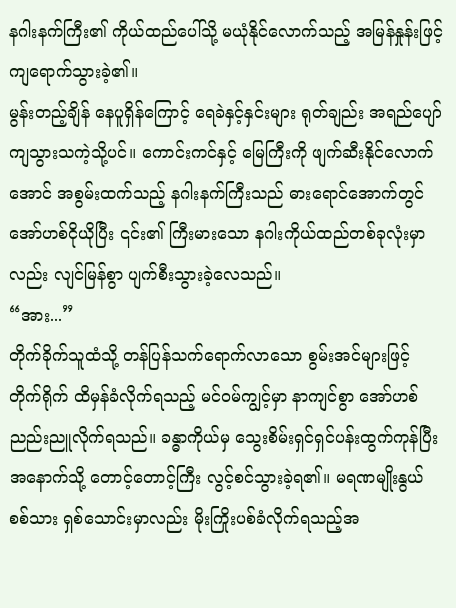နဂါးနက်ကြီး၏ ကိုယ်ထည်ပေါ်သို့ မယုံနိုင်လောက်သည့် အမြန်နှုန်းဖြင့် ကျရောက်သွားခဲ့၏။
မွန်းတည့်ချိန် နေပူရှိန်ကြောင့် ရေခဲနှင့်နှင်းများ ရုတ်ချည်း အရည်ပျော်ကျသွားသကဲ့သို့ပင်။ ကောင်းကင်နှင့် မြေကြီးကို ဖျက်ဆီးနိုင်လောက်အောင် အစွမ်းထက်သည့် နဂါးနက်ကြီးသည် ဓားရောင်အောက်တွင် အော်ဟစ်ငိုယိုပြီး ၎င်း၏ ကြီးမားသော နဂါးကိုယ်ထည်တစ်ခုလုံးမှာလည်း လျင်မြန်စွာ ပျက်စီးသွားခဲ့လေသည်။
“အား...”
တိုက်ခိုက်သူထံသို့ တန်ပြန်သက်ရောက်လာသော စွမ်းအင်များဖြင့် တိုက်ရိုက် ထိမှန်ခံလိုက်ရသည့် မင်ဝမ်ကျွင့်မှာ နာကျင်စွာ အော်ဟစ်ညည်းညူလိုက်ရသည်။ ခန္ဓာကိုယ်မှ သွေးစိမ်းရှင်ရှင်ပန်းထွက်ကုန်ပြီး အနောက်သို့ တောင့်တောင့်ကြီး လွင့်စင်သွားခဲ့ရ၏။ မရဏမျိုးနွယ် စစ်သား ရှစ်သောင်းမှာလည်း မိုးကြိုးပစ်ခံလိုက်ရသည့်အ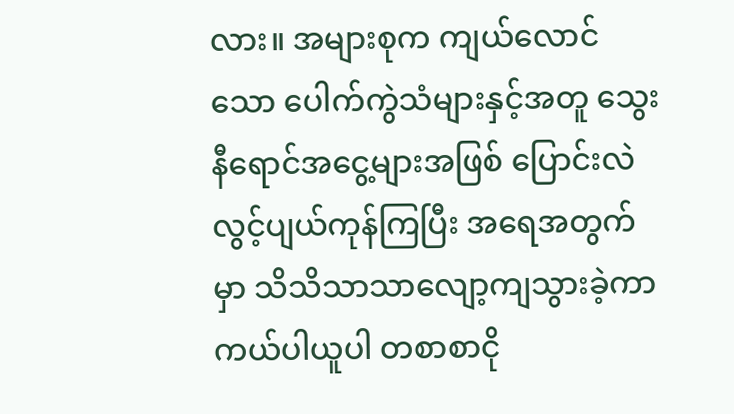လား။ အများစုက ကျယ်လောင်သော ပေါက်ကွဲသံများနှင့်အတူ သွေးနီရောင်အငွေ့များအဖြစ် ပြောင်းလဲလွင့်ပျယ်ကုန်ကြပြီး အရေအတွက်မှာ သိသိသာသာလျော့ကျသွားခဲ့ကာ ကယ်ပါယူပါ တစာစာငို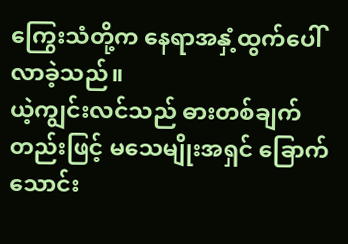ကြွေးသံတို့က နေရာအနှံ့ထွက်ပေါ်လာခဲ့သည်။
ယဲ့ကျွင်းလင်သည် ဓားတစ်ချက်တည်းဖြင့် မသေမျိုးအရှင် ခြောက်သောင်း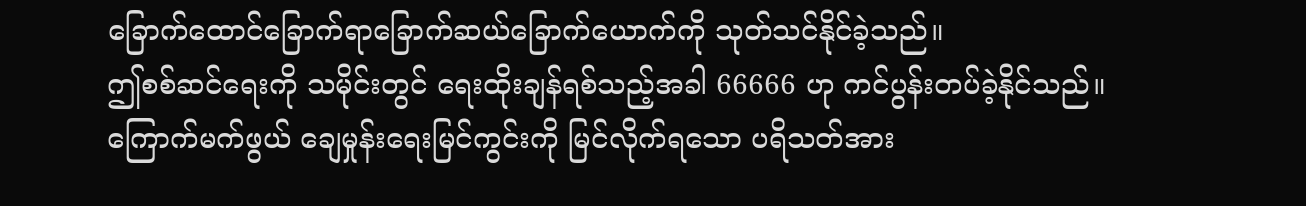ခြောက်ထောင်ခြောက်ရာခြောက်ဆယ်ခြောက်ယောက်ကို သုတ်သင်နိုင်ခဲ့သည်။
ဤစစ်ဆင်ရေးကို သမိုင်းတွင် ရေးထိုးချန်ရစ်သည့်အခါ 66666 ဟု ကင်ပွန်းတပ်ခဲ့နိုင်သည်။
ကြောက်မက်ဖွယ် ချေမှုန်းရေးမြင်ကွင်းကို မြင်လိုက်ရသော ပရိသတ်အား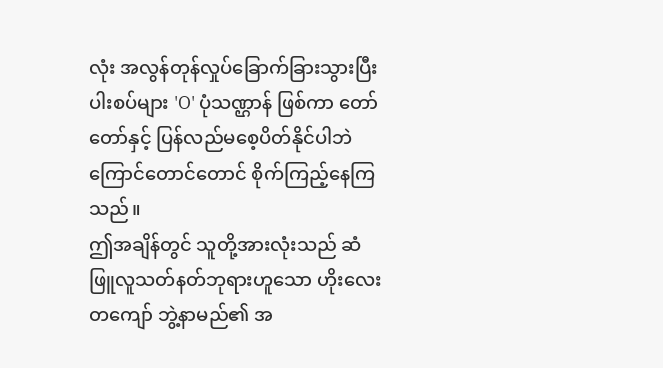လုံး အလွန်တုန်လှုပ်ခြောက်ခြားသွားပြီး ပါးစပ်များ 'O' ပုံသဏ္ဌာန် ဖြစ်ကာ တော်တော်နှင့် ပြန်လည်မစေ့ပိတ်နိုင်ပါဘဲ ကြောင်တောင်တောင် စိုက်ကြည့်နေကြသည်။
ဤအချိန်တွင် သူတို့အားလုံးသည် ဆံဖြူလူသတ်နတ်ဘုရားဟူသော ဟိုးလေးတကျော် ဘွဲ့နာမည်၏ အ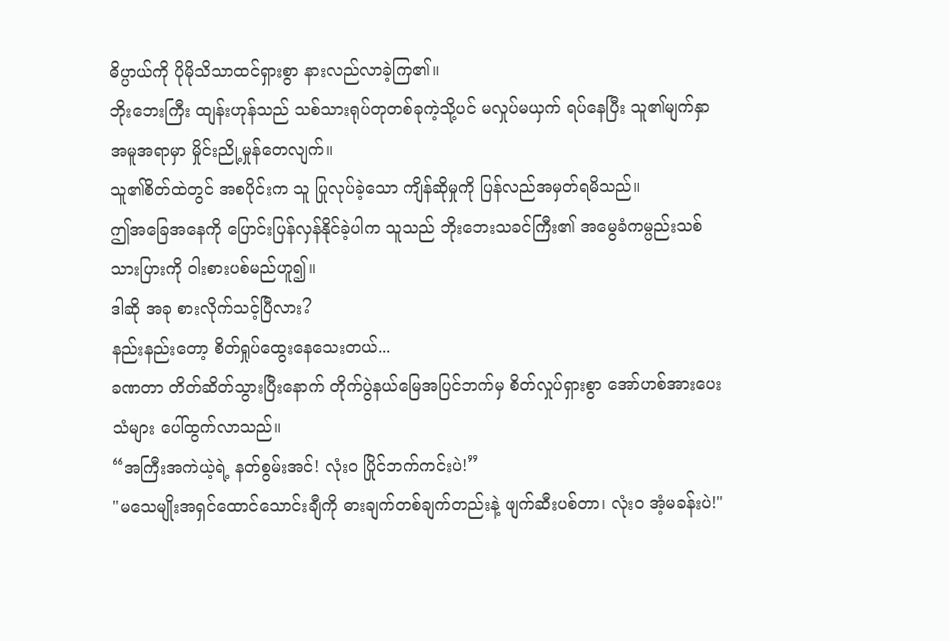ဓိပ္ပာယ်ကို ပိုမိုသိသာထင်ရှားစွာ နားလည်လာခဲ့ကြ၏။
ဘိုးဘေးကြီး ထျန်းဟုန်သည် သစ်သားရုပ်တုတစ်ခုကဲ့သို့ပင် မလှုပ်မယှက် ရပ်နေပြီး သူ၏မျက်နှာအမူအရာမှာ မှိုင်းညို့မှုန်တေလျက်။
သူ၏စိတ်ထဲတွင် အစပိုင်းက သူ ပြုလုပ်ခဲ့သော ကျိန်ဆိုမှုကို ပြန်လည်အမှတ်ရမိသည်။
ဤအခြေအနေကို ပြောင်းပြန်လှန်နိုင်ခဲ့ပါက သူသည် ဘိုးဘေးသခင်ကြီး၏ အမွေခံကမ္ပည်းသစ်သားပြားကို ဝါးစားပစ်မည်ဟူ၍။
ဒါဆို အခု စားလိုက်သင့်ပြီလား?
နည်းနည်းတော့ စိတ်ရှုပ်ထွေးနေသေးတယ်...
ခဏတာ တိတ်ဆိတ်သွားပြီးနောက် တိုက်ပွဲနယ်မြေအပြင်ဘက်မှ စိတ်လှုပ်ရှားစွာ အော်ဟစ်အားပေးသံများ ပေါ်ထွက်လာသည်။
“အကြီးအကဲယဲ့ရဲ့ နတ်စွမ်းအင်! လုံးဝ ပြိုင်ဘက်ကင်းပဲ!”
"မသေမျိုးအရှင်ထောင်သောင်းချီကို ဓားချက်တစ်ချက်တည်းနဲ့ ဖျက်ဆီးပစ်တာ၊ လုံးဝ အံ့မခန်းပဲ!"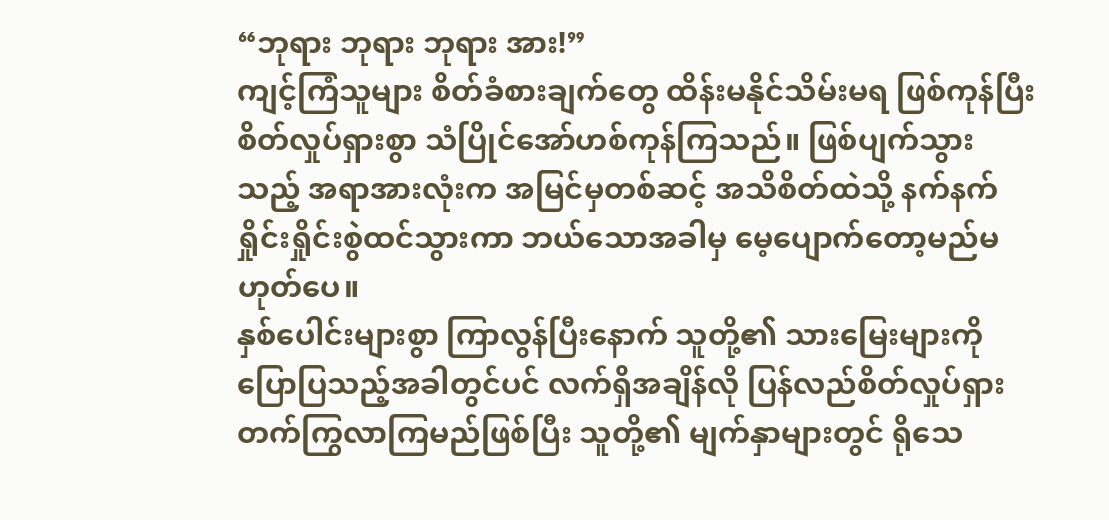“ဘုရား ဘုရား ဘုရား အား!”
ကျင့်ကြံသူများ စိတ်ခံစားချက်တွေ ထိန်းမနိုင်သိမ်းမရ ဖြစ်ကုန်ပြီး စိတ်လှုပ်ရှားစွာ သံပြိုင်အော်ဟစ်ကုန်ကြသည်။ ဖြစ်ပျက်သွားသည့် အရာအားလုံးက အမြင်မှတစ်ဆင့် အသိစိတ်ထဲသို့ နက်နက်ရှိုင်းရှိုင်းစွဲထင်သွားကာ ဘယ်သောအခါမှ မေ့ပျောက်တော့မည်မဟုတ်ပေ။
နှစ်ပေါင်းများစွာ ကြာလွန်ပြီးနောက် သူတို့၏ သားမြေးများကို ပြောပြသည့်အခါတွင်ပင် လက်ရှိအချိန်လို ပြန်လည်စိတ်လှုပ်ရှားတက်ကြွလာကြမည်ဖြစ်ပြီး သူတို့၏ မျက်နှာများတွင် ရိုသေ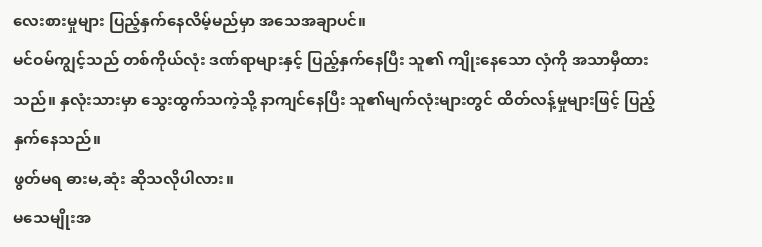လေးစားမှုများ ပြည့်နှက်နေလိမ့်မည်မှာ အသေအချာပင်။
မင်ဝမ်ကျွင့်သည် တစ်ကိုယ်လုံး ဒဏ်ရာများနှင့် ပြည့်နှက်နေပြီး သူ၏ ကျိုးနေသော လှံကို အသာမှီထားသည်။ နှလုံးသားမှာ သွေးထွက်သကဲ့သို့ နာကျင်နေပြီး သူ၏မျက်လုံးများတွင် ထိတ်လန့်မှုများဖြင့် ပြည့်နှက်နေသည်။
ဖွတ်မရ ဓားမ,ဆုံး ဆိုသလိုပါလား။
မသေမျိုးအ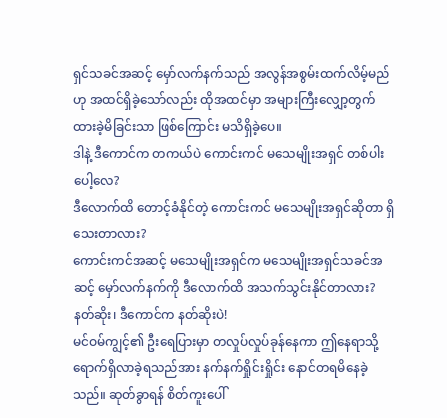ရှင်သခင်အဆင့် မှော်လက်နက်သည် အလွန်အစွမ်းထက်လိမ့်မည်ဟု အထင်ရှိခဲ့သော်လည်း ထိုအထင်မှာ အများကြီးလျှော့တွက်ထားခဲ့မိခြင်းသာ ဖြစ်ကြောင်း မသိရှိခဲ့ပေ။
ဒါနဲ့ ဒီကောင်က တကယ်ပဲ ကောင်းကင် မသေမျိုးအရှင် တစ်ပါးပေါ့လေ?
ဒီလောက်ထိ တောင့်ခံနိုင်တဲ့ ကောင်းကင် မသေမျိုးအရှင်ဆိုတာ ရှိသေးတာလား?
ကောင်းကင်အဆင့် မသေမျိုးအရှင်က မသေမျိုးအရှင်သခင်အဆင့် မှော်လက်နက်ကို ဒီလောက်ထိ အသက်သွင်းနိုင်တာလား?
နတ်ဆိုး၊ ဒီကောင်က နတ်ဆိုးပဲ!
မင်ဝမ်ကျွင့်၏ ဦးရေပြားမှာ တလှုပ်လှုပ်ခုန်နေကာ ဤနေရာသို့ ရောက်ရှိလာခဲ့ရသည်အား နက်နက်ရှိုင်းရှိုင်း နောင်တရမိနေခဲ့သည်။ ဆုတ်ခွာရန် စိတ်ကူးပေါ်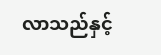လာသည်နှင့်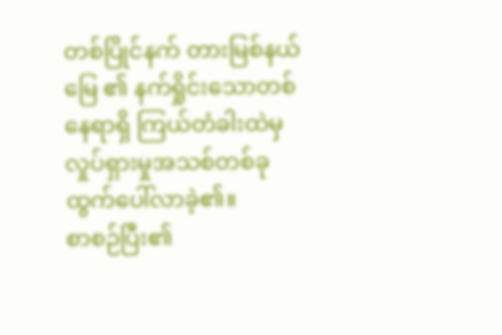တစ်ပြိုင်နက် တားမြစ်နယ်မြေ ၏ နက်ရှိုင်းသောတစ်နေရာရှိ ကြယ်တံခါးထဲမှ လှုပ်ရှားမှုအသစ်တစ်ခု ထွက်ပေါ်လာခဲ့၏။
စာစဉ်ပြီး၏